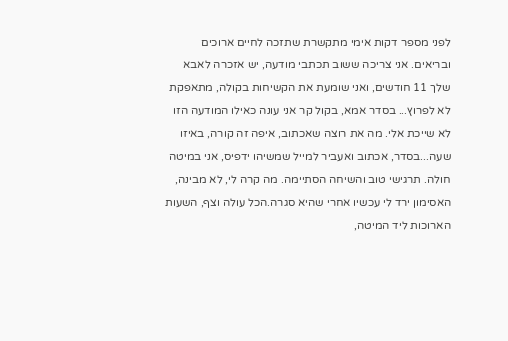לפני מספר דקות אימי מתקשרת שתזכה לחיים ארוכים ובריאים. אני צריכה ששוב תכתבי מודעה, יש אזכרה לאבא שלך 11 חודשים, ואני שומעת את הקשיחות בקולה, מתאפקת לא לפרוץ... בסדר אמא, בקול קר אני עונה כאילו המודעה הזו לא שייכת אלי. מה את רוצה שאכתוב, איפה זה קורה, באיזו שעה...בסדר, אכתוב ואעביר למייל שמשיהו ידפיס, אני במיטה חולה. תרגישי טוב והשיחה הסתיימה. מה קרה לי, לא מבינה, האסימון ירד לי עכשיו אחרי שהיא סגרה.הכל עולה וצף, השעות הארוכות ליד המיטה,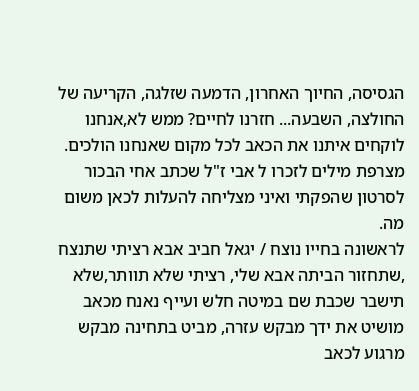הגסיסה, החיוך האחרון, הדמעה שזלגה, הקריעה של החולצה, השבעה... חזרנו לחיים? ממש לא,אנחנו לוקחים איתנו את הכאב לכל מקום שאנחנו הולכים. מצרפת מילים לזכרו ל אבי ז"ל שכתב אחי הבכור לסרטון שהפקתי ואיני מצליחה להעלות לכאן משום מה.
לראשונה בחייו נוצח / יגאל חביב אבא רציתי שתנצח ,שתחזור הביתה אבא שלי, רציתי שלא תוותר,שלא תישבר שכבת שם במיטה חלש ועייף נאנח מכאב מושיט את ידך מבקש עזרה, מביט בתחינה מבקש מרגוע לכאב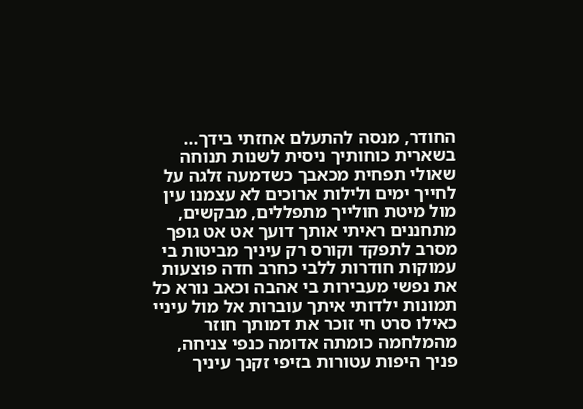החודר, מנסה להתעלם אחזתי בידך... בשארית כוחותיך ניסית לשנות תנוחה שאולי תפחית מכאבך כשדמעה זלגה על לחייך ימים ולילות ארוכים לא עצמנו עין מול מיטת חולייך מתפללים, מבקשים, מתחננים ראיתי אותך דועך אט אט גופך מסרב לתפקד וקורס רק עיניך מביטות בי עמוקות חודרות ללבי כחרב חדה פוצעות את נפשי מעבירות בי אהבה וכאב נורא כל תמונות ילדותי איתך עוברות אל מול עיניי כאילו סרט חי זוכר את דמותך חוזר מהמלחמה כומתה אדומה כנפי צניחה, פניך היפות עטורות בזיפי זקנך עיניך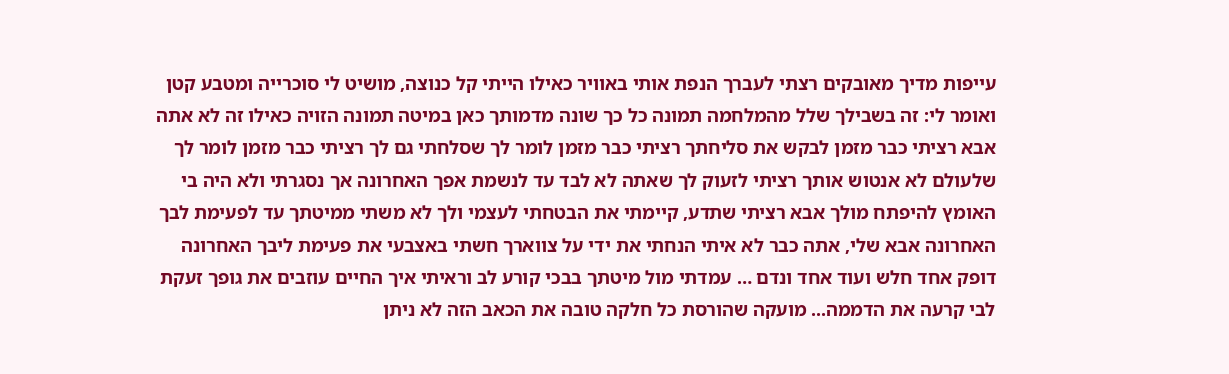עייפות מדיך מאובקים רצתי לעברך הנפת אותי באוויר כאילו הייתי קל כנוצה, מושיט לי סוכרייה ומטבע קטן ואומר לי: זה בשבילך שלל מהמלחמה תמונה כל כך שונה מדמותך כאן במיטה תמונה הזויה כאילו זה לא אתה אבא רציתי כבר מזמן לבקש את סליחתך רציתי כבר מזמן לומר לך שסלחתי גם לך רציתי כבר מזמן לומר לך שלעולם לא אנטוש אותך רציתי לזעוק לך שאתה לא לבד עד לנשמת אפך האחרונה אך נסגרתי ולא היה בי האומץ להיפתח מולך אבא רציתי שתדע, קיימתי את הבטחתי לעצמי ולך לא משתי ממיטתך עד לפעימת לבך האחרונה אבא שלי, אתה כבר לא איתי הנחתי את ידי על צווארך חשתי באצבעי את פעימת ליבך האחרונה דופק אחד חלש ועוד אחד ונדם … עמדתי מול מיטתך בבכי קורע לב וראיתי איך החיים עוזבים את גופך זעקת לבי קרעה את הדממה... מועקה שהורסת כל חלקה טובה את הכאב הזה לא ניתן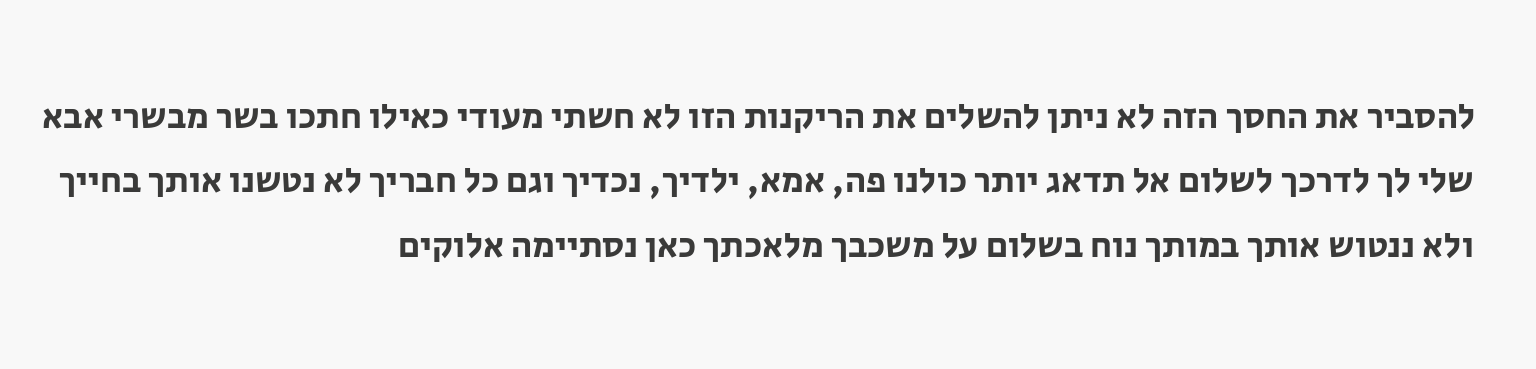להסביר את החסך הזה לא ניתן להשלים את הריקנות הזו לא חשתי מעודי כאילו חתכו בשר מבשרי אבא שלי לך לדרכך לשלום אל תדאג יותר כולנו פה, אמא, ילדיך, נכדיך וגם כל חבריך לא נטשנו אותך בחייך ולא ננטוש אותך במותך נוח בשלום על משכבך מלאכתך כאן נסתיימה אלוקים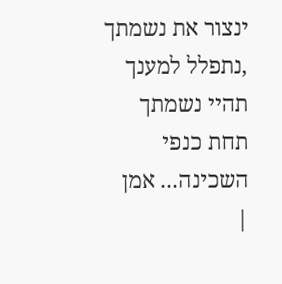ינצור את נשמתך ,נתפלל למענך תהיי נשמתך תחת כנפי השכינה... אמן
|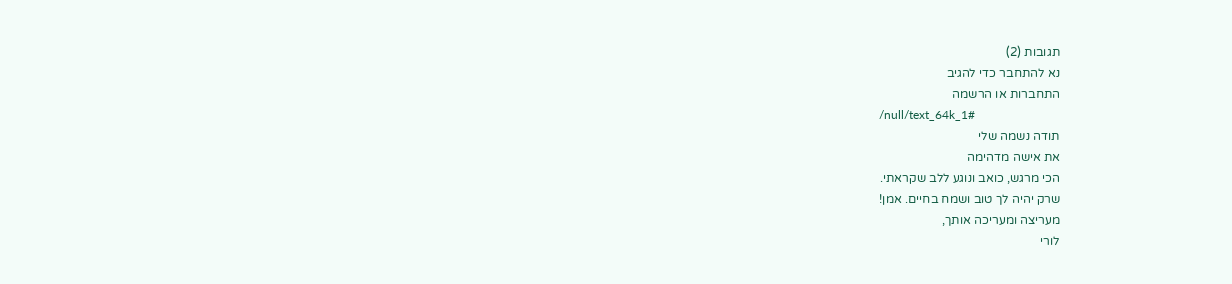תגובות (2)
נא להתחבר כדי להגיב
התחברות או הרשמה
/null/text_64k_1#
תודה נשמה שלי
את אישה מדהימה
הכי מרגש, כואב ונוגע ללב שקראתי.
שרק יהיה לך טוב ושמח בחיים. אמן!
מעריצה ומעריכה אותך,
לורי